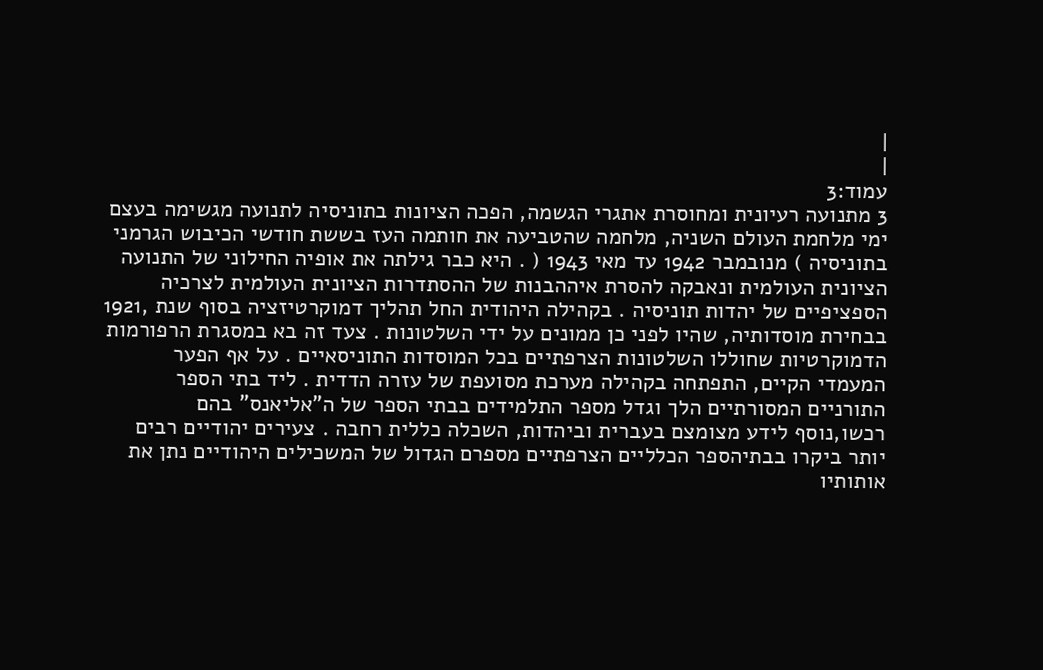|
|
עמוד:3
3 מתנועה רעיונית ומחוסרת אתגרי הגשמה, הפכה הציונות בתוניסיה לתנועה מגשימה בעצם ימי מלחמת העולם השניה, מלחמה שהטביעה את חותמה העז בששת חודשי הכיבוש הגרמני בתוניסיה ) מנובמבר 1942 עד מאי 1943 ( . היא כבר גילתה את אופיה החילוני של התנועה הציונית העולמית ונאבקה להסרת איההבנות של ההסתדרות הציונית העולמית לצרכיה הספציפיים של יהדות תוניסיה . בקהילה היהודית החל תהליך דמוקרטיזציה בסוף שנת ,1921 בבחירת מוסדותיה, שהיו לפני כן ממונים על ידי השלטונות . צעד זה בא במסגרת הרפורמות הדמוקרטיות שחוללו השלטונות הצרפתיים בכל המוסדות התוניסאיים . על אף הפער המעמדי הקיים, התפתחה בקהילה מערכת מסועפת של עזרה הדדית . ליד בתי הספר התורניים המסורתיים הלך וגדל מספר התלמידים בבתי הספר של ה"אליאנס" בהם רכשו,נוסף לידע מצומצם בעברית וביהדות, השכלה כללית רחבה . צעירים יהודיים רבים יותר ביקרו בבתיהספר הכלליים הצרפתיים מספרם הגדול של המשכילים היהודיים נתן את אותותיו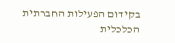בקידום הפעילות החברתית הכלכלית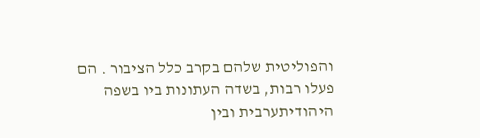והפוליטית שלהם בקרב כלל הציבור . הם פעלו רבות, בשדה העתונות ביו בשפה היהודיתערבית ובין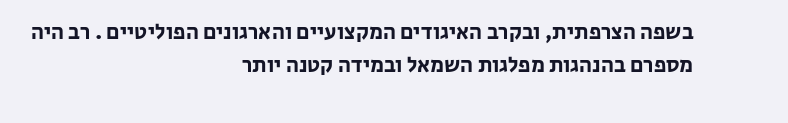בשפה הצרפתית, ובקרב האיגודים המקצועיים והארגונים הפוליטיים . רב היה מספרם בהנהגות מפלגות השמאל ובמידה קטנה יותר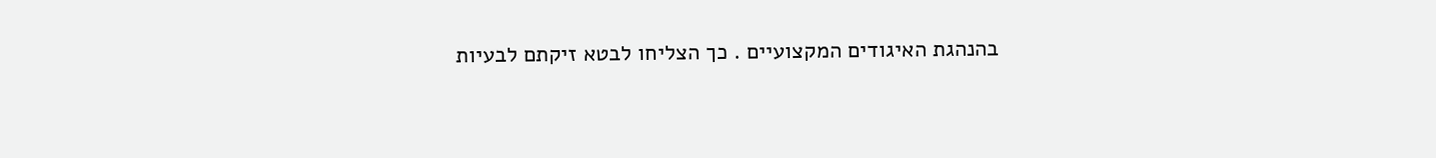בהנהגת האיגודים המקצועיים . כך הצליחו לבטא זיקתם לבעיות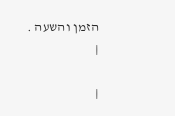הזמן והשעה .
|

|